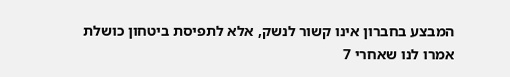המבצע בחברון אינו קשור לנשק, אלא לתפיסת ביטחון כושלת
אמרו לנו שאחרי 7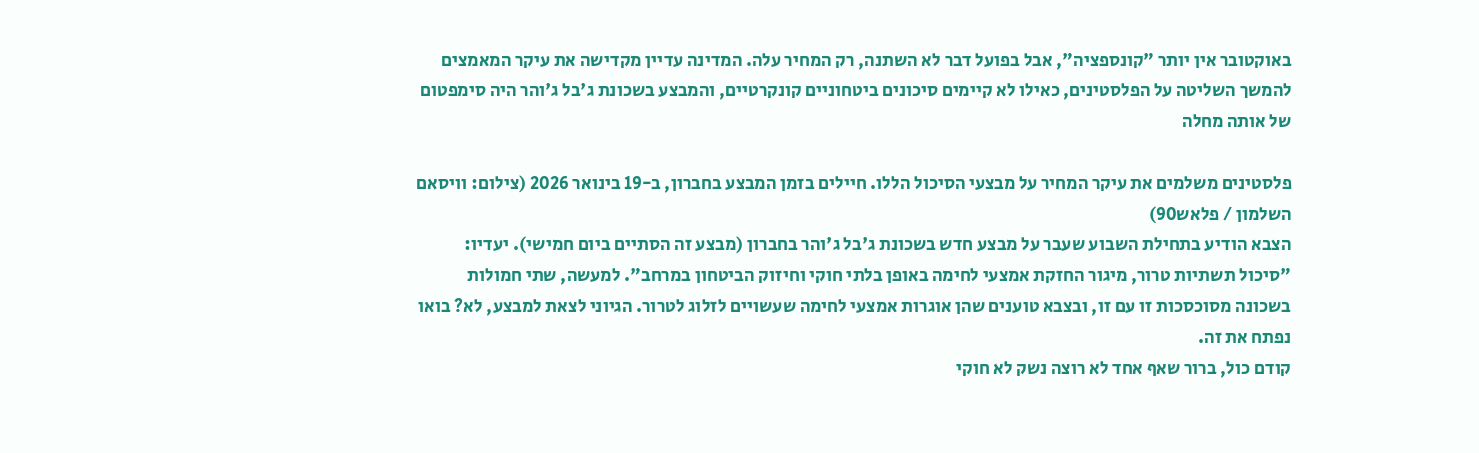באוקטובר אין יותר "קונספציה", אבל בפועל דבר לא השתנה, רק המחיר עלה. המדינה עדיין מקדישה את עיקר המאמצים להמשך השליטה על הפלסטינים, כאילו לא קיימים סיכונים ביטחוניים קונקרטיים, והמבצע בשכונת ג'בל ג'והר היה סימפטום של אותה מחלה

פלסטינים משלמים את עיקר המחיר על מבצעי הסיכול הללו. חיילים בזמן המבצע בחברון, ב-19 בינואר 2026 (צילום: וויסאם השלמון / פלאש90)
הצבא הודיע בתחילת השבוע שעבר על מבצע חדש בשכונת ג'בל ג'והר בחברון (מבצע זה הסתיים ביום חמישי). יעדיו: "סיכול תשתיות טרור, מיגור החזקת אמצעי לחימה באופן בלתי חוקי וחיזוק הביטחון במרחב". למעשה, שתי חמולות בשכונה מסוכסכות זו עם זו, ובצבא טוענים שהן אוגרות אמצעי לחימה שעשויים לזלוג לטרור. הגיוני לצאת למבצע, לא? בואו נפתח את זה.
קודם כול, ברור שאף אחד לא רוצה נשק לא חוקי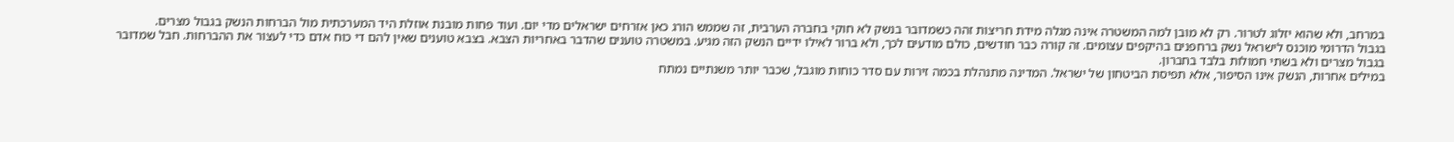במרחב, ולא שהוא יזלוג לטרור. רק לא מובן למה המשטרה אינה מגלה מידת חריצות זהה כשמדובר בנשק לא חוקי בחברה הערבית, זה שממש הורג כאן אזרחים ישראלים מדי יום. ועוד פחות מובנת אוזלת היד המערכתית מול הברחות הנשק בגבול מצרים.
בגבול הדרומי מוכנס לישראל נשק ברחפנים בהיקפים עצומים. זה קורה כבר חודשים, כולם מודעים לכך, ולא ברור לאילו ידיים הנשק הזה מגיע. במשטרה טוענים שהדבר באחריות הצבא. בצבא טוענים שאין להם די כוח אדם כדי לעצור את ההברחות. חבל שמדובר בגבול מצרים ולא בשתי חמולות בלבד בחברון.
במילים אחרות, הנשק אינו הסיפור, אלא תפיסת הביטחון של ישראל. המדינה מתנהלת בכמה זירות עם סדר כוחות מוגבל, שכבר יותר משנתיים נמתח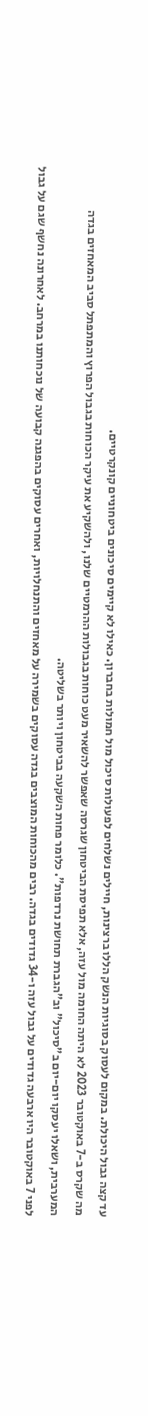עד קצה גבול היכולת. במקום לעסוק בסוגיות הנשק הללו ברצינות, חיילים נשלחים לפעולות סיכול מול חמולות בחברון. כאילו לא קיימים סיכונים ביטחוניים קונקרטיים.
מה שקרס ב-7 באוקטובר 2023 לא היתה החומה מול עזה, אלא תפיסת הביטחון שגרסה שאפשר להשאיר מעט כוחות בגבולות ההרמטיים שלנו, ולהשקיע את עיקר הכוחות בגבול הפרוץ והמתפתל סביב המאחזים בגדה המערבית, ושאלו יעסקו יום-יום ב"סיכול" וב"הגברת תחושת נרדפות". כלומר פחות השקעה בביטחון ויותר בשליטה.
לפני 7 באוקטובר היו ארבעה גדודים על גבול עזה ו-34 גדודים בגדה. רבים מהכוחות המוצבים בגדה עסוקים בשמירה על מאחזים והתנחלויות, ואחרים עסוקים בהפגנה קבועה של נוכחותנו במרחב. לאחרונה נחשף שגם על גבול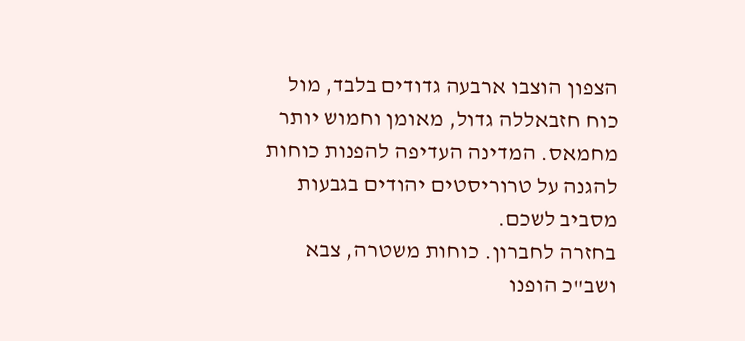הצפון הוצבו ארבעה גדודים בלבד, מול כוח חזבאללה גדול, מאומן וחמוש יותר מחמאס. המדינה העדיפה להפנות כוחות להגנה על טרוריסטים יהודים בגבעות מסביב לשכם.
בחזרה לחברון. כוחות משטרה, צבא ושב"כ הופנו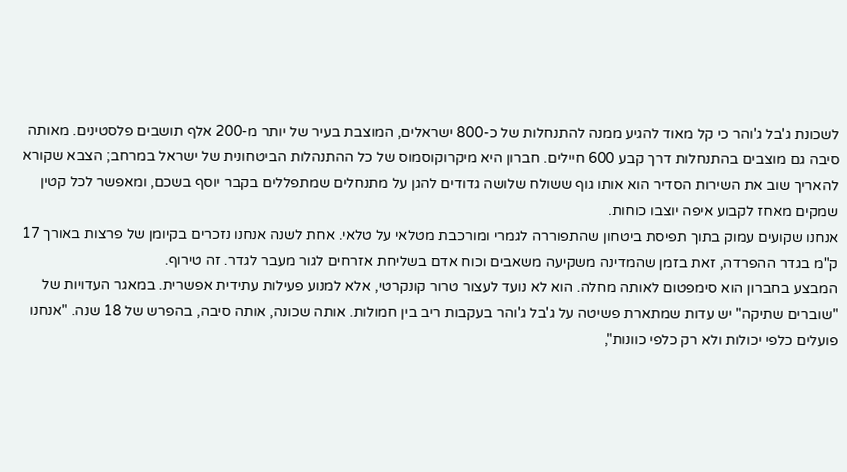לשכונת ג'בל ג'והר כי קל מאוד להגיע ממנה להתנחלות של כ-800 ישראלים, המוצבת בעיר של יותר מ-200 אלף תושבים פלסטינים. מאותה סיבה גם מוצבים בהתנחלות דרך קבע 600 חיילים. חברון היא מיקרוקוסמוס של כל ההתנהלות הביטחונית של ישראל במרחב; הצבא שקורא להאריך שוב את השירות הסדיר הוא אותו גוף ששולח שלושה גדודים להגן על מתנחלים שמתפללים בקבר יוסף בשכם, ומאפשר לכל קטין שמקים מאחז לקבוע איפה יוצבו כוחות.
אנחנו שקועים עמוק בתוך תפיסת ביטחון שהתפוררה לגמרי ומורכבת מטלאי על טלאי. אחת לשנה אנחנו נזכרים בקיומן של פרצות באורך 17 ק"מ בגדר ההפרדה, זאת בזמן שהמדינה משקיעה משאבים וכוח אדם בשליחת אזרחים לגור מעבר לגדר. זה טירוף.
המבצע בחברון הוא סימפטום לאותה מחלה. הוא לא נועד לעצור טרור קונקרטי, אלא למנוע פעילות עתידית אפשרית. במאגר העדויות של "שוברים שתיקה" יש עדות שמתארת פשיטה על ג'בל ג'והר בעקבות ריב בין חמולות. אותה שכונה, אותה סיבה, בהפרש של 18 שנה. "אנחנו פועלים כלפי יכולות ולא רק כלפי כוונות",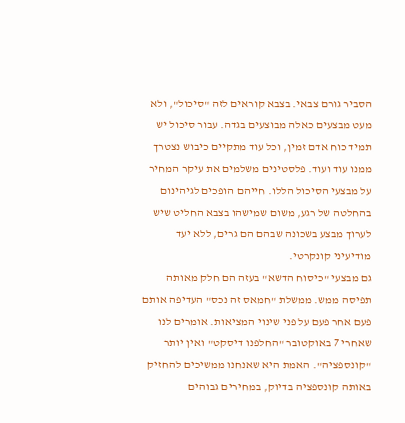הסביר גורם צבאי. בצבא קוראים לזה "סיכול", ולא מעט מבצעים כאלה מבוצעים בגדה. עבור סיכול יש תמיד כוח אדם זמין, וכל עוד מתקיים כיבוש נצטרך ממנו עוד ועוד. פלסטינים משלמים את עיקר המחיר על מבצעי הסיכול הללו. חייהם הופכים לגיהינום בהחלטה של רגע, משום שמישהו בצבא החליט שיש לערוך מבצע בשכונה שבהם הם גרים, ללא יעד מודיעיני קונקרטי.
גם מבצעי "כיסוח הדשא" בעזה הם חלק מאותה תפיסה ממש. ממשלת "חמאס זה נכס" העדיפה אותם פעם אחר פעם על פני שינוי המציאות. אומרים לנו שאחרי 7 באוקטובר "החלפנו דיסקט" ואין יותר "קונספציה". האמת היא שאנחנו ממשיכים להחזיק באותה קונספציה בדיוק, במחירים גבוהים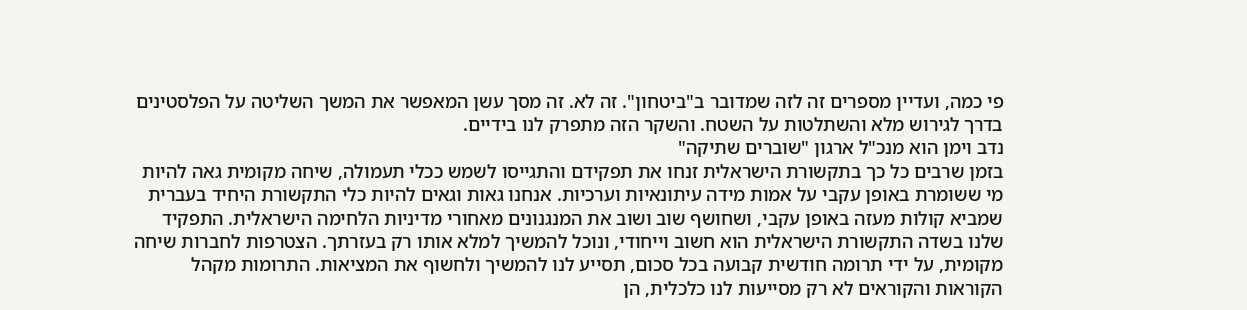פי כמה, ועדיין מספרים זה לזה שמדובר ב"ביטחון". זה לא. זה מסך עשן המאפשר את המשך השליטה על הפלסטינים בדרך לגירוש מלא והשתלטות על השטח. והשקר הזה מתפרק לנו בידיים.
נדב וימן הוא מנכ"ל ארגון "שוברים שתיקה"
בזמן שרבים כל כך בתקשורת הישראלית זנחו את תפקידם והתגייסו לשמש ככלי תעמולה, שיחה מקומית גאה להיות מי ששומרת באופן עקבי על אמות מידה עיתונאיות וערכיות. אנחנו גאות וגאים להיות כלי התקשורת היחיד בעברית שמביא קולות מעזה באופן עקבי, ושחושף שוב ושוב את המנגנונים מאחורי מדיניות הלחימה הישראלית. התפקיד שלנו בשדה התקשורת הישראלית הוא חשוב וייחודי, ונוכל להמשיך למלא אותו רק בעזרתך. הצטרפות לחברות שיחה מקומית, על ידי תרומה חודשית קבועה בכל סכום, תסייע לנו להמשיך ולחשוף את המציאות. התרומות מקהל הקוראות והקוראים לא רק מסייעות לנו כלכלית, הן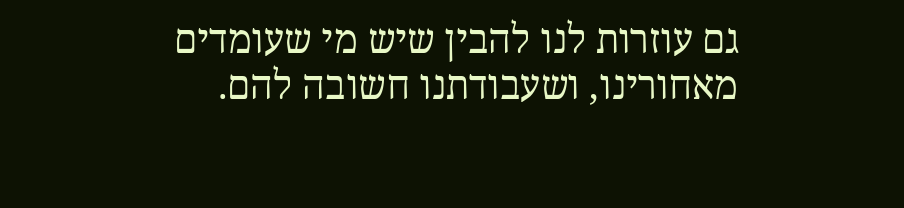גם עוזרות לנו להבין שיש מי שעומדים מאחורינו, ושעבודתנו חשובה להם.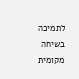לתמיכה בשיחה מקומית